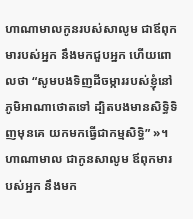ហាណាមាលកូនរបស់សាលូម ជាឪពុកមារបស់អ្នក នឹងមកជួបអ្នក ហើយពោលថា “សូមបងទិញដីចម្ការរបស់ខ្ញុំនៅភូមិអាណាថោតទៅ ដ្បិតបងមានសិទ្ធិទិញមុនគេ យកមកធ្វើជាកម្មសិទ្ធិ” »។
ហាណាមាល ជាកូនសាលូម ឪពុកមារបស់អ្នក នឹងមក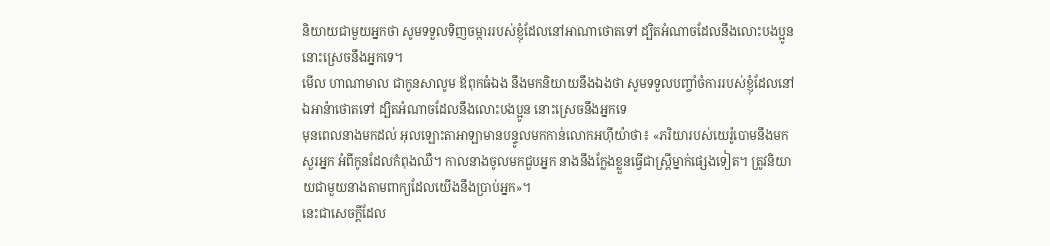និយាយជាមួយអ្នកថា សូមទទួលទិញចម្ការរបស់ខ្ញុំដែលនៅអាណាថោតទៅ ដ្បិតអំណាចដែលនឹងលោះបងប្អូន នោះស្រេចនឹងអ្នកទេ។
មើល ហាណាមាល ជាកូនសាលូម ឪពុកធំឯង នឹងមកនិយាយនឹងឯងថា សូមទទួលបញ្ចាំចំការរបស់ខ្ញុំដែលនៅឯអាន៉ាថោតទៅ ដ្បិតអំណាចដែលនឹងលោះបងប្អូន នោះស្រេចនឹងអ្នកទេ
មុនពេលនាងមកដល់ អុលឡោះតាអាឡាមានបន្ទូលមកកាន់លោកអហ៊ីយ៉ាថា៖ «ភរិយារបស់យេរ៉ូបោមនឹងមកសួរអ្នក អំពីកូនដែលកំពុងឈឺ។ កាលនាងចូលមកជួបអ្នក នាងនឹងក្លែងខ្លួនធ្វើជាស្ត្រីម្នាក់ផ្សេងទៀត។ ត្រូវនិយាយជាមួយនាងតាមពាក្យដែលយើងនឹងប្រាប់អ្នក»។
នេះជាសេចក្ដីដែល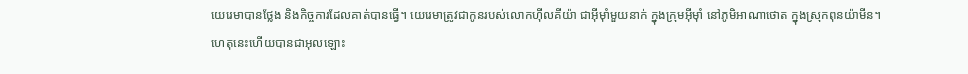យេរេមាបានថ្លែង និងកិច្ចការដែលគាត់បានធ្វើ។ យេរេមាត្រូវជាកូនរបស់លោកហ៊ីលគីយ៉ា ជាអ៊ីមុាំមួយនាក់ ក្នុងក្រុមអ៊ីមុាំ នៅភូមិអាណាថោត ក្នុងស្រុកពុនយ៉ាមីន។
ហេតុនេះហើយបានជាអុលឡោះ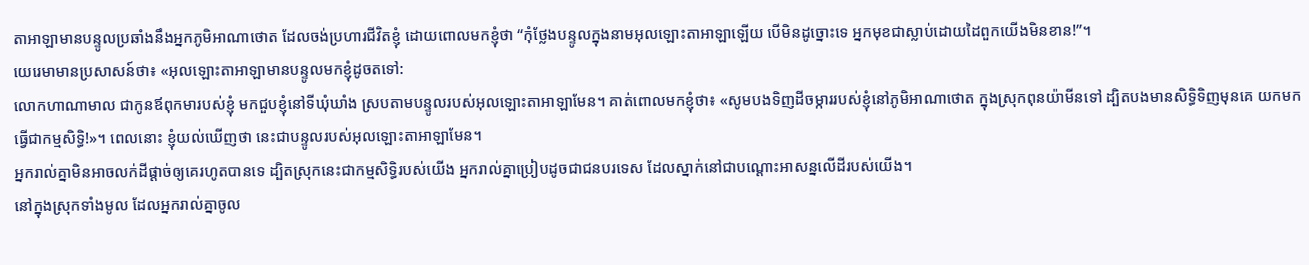តាអាឡាមានបន្ទូលប្រឆាំងនឹងអ្នកភូមិអាណាថោត ដែលចង់ប្រហារជីវិតខ្ញុំ ដោយពោលមកខ្ញុំថា “កុំថ្លែងបន្ទូលក្នុងនាមអុលឡោះតាអាឡាឡើយ បើមិនដូច្នោះទេ អ្នកមុខជាស្លាប់ដោយដៃពួកយើងមិនខាន!”។
យេរេមាមានប្រសាសន៍ថា៖ «អុលឡោះតាអាឡាមានបន្ទូលមកខ្ញុំដូចតទៅ:
លោកហាណាមាល ជាកូនឪពុកមារបស់ខ្ញុំ មកជួបខ្ញុំនៅទីឃុំឃាំង ស្របតាមបន្ទូលរបស់អុលឡោះតាអាឡាមែន។ គាត់ពោលមកខ្ញុំថា៖ «សូមបងទិញដីចម្ការរបស់ខ្ញុំនៅភូមិអាណាថោត ក្នុងស្រុកពុនយ៉ាមីនទៅ ដ្បិតបងមានសិទ្ធិទិញមុនគេ យកមកធ្វើជាកម្មសិទ្ធិ!»។ ពេលនោះ ខ្ញុំយល់ឃើញថា នេះជាបន្ទូលរបស់អុលឡោះតាអាឡាមែន។
អ្នករាល់គ្នាមិនអាចលក់ដីផ្តាច់ឲ្យគេរហូតបានទេ ដ្បិតស្រុកនេះជាកម្មសិទ្ធិរបស់យើង អ្នករាល់គ្នាប្រៀបដូចជាជនបរទេស ដែលស្នាក់នៅជាបណ្តោះអាសន្នលើដីរបស់យើង។
នៅក្នុងស្រុកទាំងមូល ដែលអ្នករាល់គ្នាចូល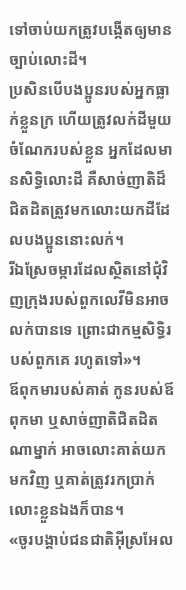ទៅចាប់យកត្រូវបង្កើតឲ្យមានច្បាប់លោះដី។
ប្រសិនបើបងប្អូនរបស់អ្នកធ្លាក់ខ្លួនក្រ ហើយត្រូវលក់ដីមួយចំណែករបស់ខ្លួន អ្នកដែលមានសិទ្ធិលោះដី គឺសាច់ញាតិដ៏ជិតដិតត្រូវមកលោះយកដីដែលបងប្អូននោះលក់។
រីឯស្រែចម្ការដែលស្ថិតនៅជុំវិញក្រុងរបស់ពួកលេវីមិនអាចលក់បានទេ ព្រោះជាកម្មសិទ្ធិរបស់ពួកគេ រហូតទៅ»។
ឪពុកមារបស់គាត់ កូនរបស់ឪពុកមា ឬសាច់ញាតិជិតដិតណាម្នាក់ អាចលោះគាត់យកមកវិញ ឬគាត់ត្រូវរកប្រាក់លោះខ្លួនឯងក៏បាន។
«ចូរបង្គាប់ជនជាតិអ៊ីស្រអែល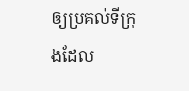ឲ្យប្រគល់ទីក្រុងដែល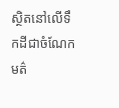ស្ថិតនៅលើទឹកដីជាចំណែកមត៌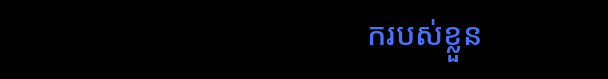ករបស់ខ្លួន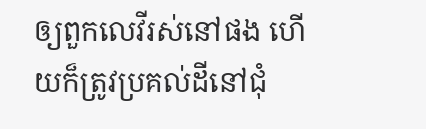ឲ្យពួកលេវីរស់នៅផង ហើយក៏ត្រូវប្រគល់ដីនៅជុំ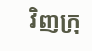វិញក្រុ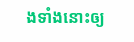ងទាំងនោះឲ្យ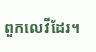ពួកលេវីដែរ។